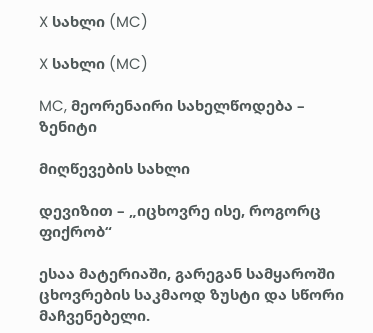X სახლი (MC)

X სახლი (MC)

MC, მეორენაირი სახელწოდება – ზენიტი

მიღწევების სახლი

დევიზით – „იცხოვრე ისე, როგორც ფიქრობ“

ესაა მატერიაში, გარეგან სამყაროში ცხოვრების საკმაოდ ზუსტი და სწორი მაჩვენებელი.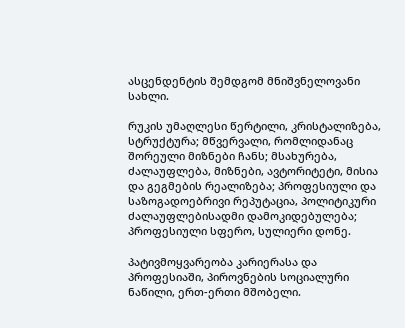ასცენდენტის შემდგომ მნიშვნელოვანი სახლი.

რუკის უმაღლესი წერტილი, კრისტალიზება, სტრუქტურა; მწვერვალი, რომლიდანაც შორეული მიზნები ჩანს; მსახურება, ძალაუფლება, მიზნები, ავტორიტეტი, მისია და გეგმების რეალიზება; პროფესიული და საზოგადოებრივი რეპუტაცია, პოლიტიკური ძალაუფლებისადმი დამოკიდებულება; პროფესიული სფერო, სულიერი დონე.

პატივმოყვარეობა კარიერასა და პროფესიაში, პიროვნების სოციალური ნაწილი, ერთ-ერთი მშობელი.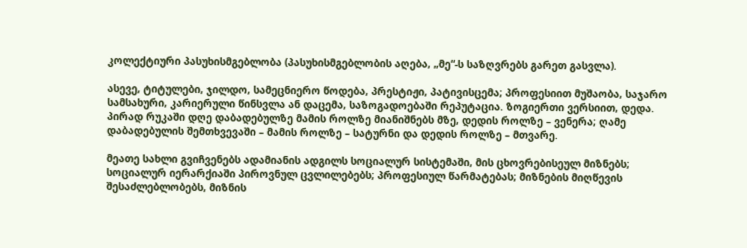კოლექტიური პასუხისმგებლობა (პასუხისმგებლობის აღება, „მე“-ს საზღვრებს გარეთ გასვლა).

ასევე, ტიტულები, ჯილდო, სამეცნიერო წოდება, პრესტიჟი, პატივისცემა; პროფესიით მუშაობა, საჯარო სამსახური, კარიერული წინსვლა ან დაცემა, საზოგადოებაში რეპუტაცია. ზოგიერთი ვერსიით, დედა. პირად რუკაში დღე დაბადებულზე მამის როლზე მიანიშნებს მზე, დედის როლზე – ვენერა; ღამე დაბადებულის შემთხვევაში – მამის როლზე – სატურნი და დედის როლზე – მთვარე.

მეათე სახლი გვიჩვენებს ადამიანის ადგილს სოციალურ სისტემაში, მის ცხოვრებისეულ მიზნებს; სოციალურ იერარქიაში პიროვნულ ცვლილებებს; პროფესიულ წარმატებას; მიზნების მიღწევის შესაძლებლობებს, მიზნის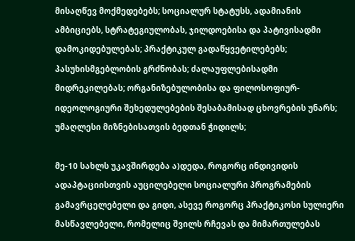მისაღწევ მოქმედებებს; სოციალურ სტატუსს, ადამიანის ამბიციებს, სტრატეგიულობას, ჯილდოებისა და პატივისადმი დამოკიდებულებას; პრაქტიკულ გადაწყვეტილებებს; პასუხისმგებლობის გრძნობას; ძალაუფლებისადმი მიდრეკილებას; ორგანიზებულობისა და ფილოსოფიურ-იდეოლოგიური შეხედულებების შესაბამისად ცხოვრების უნარს; უმაღლესი მიზნებისათვის ბედთან ჭიდილს;

მე-10 სახლს უკავშირდება ა)დედა, როგორც ინდივიდის ადაპტაციისთვის აუცილებელი სოციალური პროგრამების გამავრცელებელი და გიდი, ასევე როგორც პრაქტიკოსი სულიერი მასწავლებელი, რომელიც შვილს რჩევას და მიმართულებას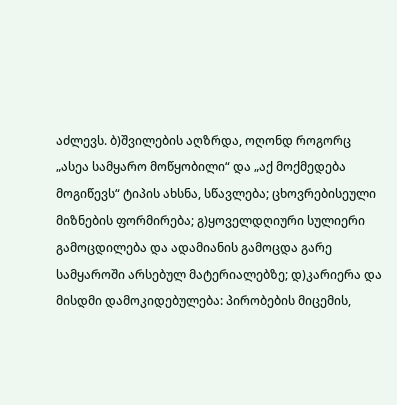აძლევს. ბ)შვილების აღზრდა, ოღონდ როგორც „ასეა სამყარო მოწყობილი“ და „აქ მოქმედება მოგიწევს“ ტიპის ახსნა, სწავლება; ცხოვრებისეული მიზნების ფორმირება; გ)ყოველდღიური სულიერი გამოცდილება და ადამიანის გამოცდა გარე სამყაროში არსებულ მატერიალებზე; დ)კარიერა და მისდმი დამოკიდებულება: პირობების მიცემის,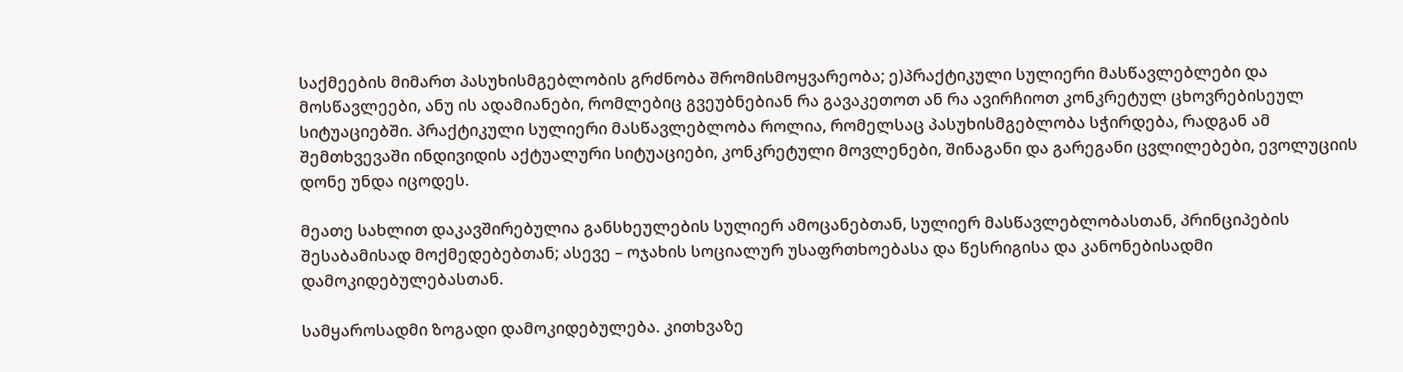საქმეების მიმართ პასუხისმგებლობის გრძნობა შრომისმოყვარეობა; ე)პრაქტიკული სულიერი მასწავლებლები და მოსწავლეები, ანუ ის ადამიანები, რომლებიც გვეუბნებიან რა გავაკეთოთ ან რა ავირჩიოთ კონკრეტულ ცხოვრებისეულ სიტუაციებში. პრაქტიკული სულიერი მასწავლებლობა როლია, რომელსაც პასუხისმგებლობა სჭირდება, რადგან ამ შემთხვევაში ინდივიდის აქტუალური სიტუაციები, კონკრეტული მოვლენები, შინაგანი და გარეგანი ცვლილებები, ევოლუციის დონე უნდა იცოდეს.

მეათე სახლით დაკავშირებულია განსხეულების სულიერ ამოცანებთან, სულიერ მასწავლებლობასთან, პრინციპების შესაბამისად მოქმედებებთან; ასევე – ოჯახის სოციალურ უსაფრთხოებასა და წესრიგისა და კანონებისადმი დამოკიდებულებასთან.

სამყაროსადმი ზოგადი დამოკიდებულება. კითხვაზე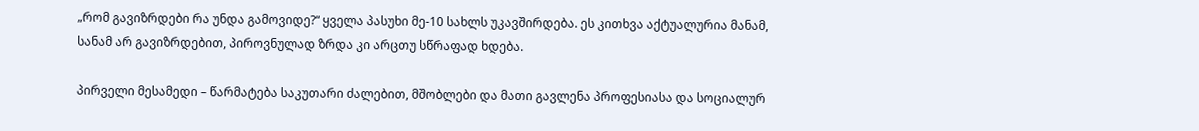„რომ გავიზრდები რა უნდა გამოვიდე?“ ყველა პასუხი მე-10 სახლს უკავშირდება. ეს კითხვა აქტუალურია მანამ, სანამ არ გავიზრდებით, პიროვნულად ზრდა კი არცთუ სწრაფად ხდება.

პირველი მესამედი – წარმატება საკუთარი ძალებით, მშობლები და მათი გავლენა პროფესიასა და სოციალურ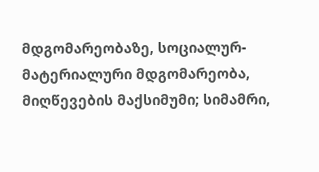მდგომარეობაზე, სოციალურ-მატერიალური მდგომარეობა, მიღწევების მაქსიმუმი; სიმამრი,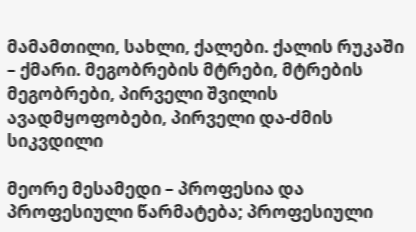მამამთილი, სახლი, ქალები. ქალის რუკაში – ქმარი. მეგობრების მტრები, მტრების მეგობრები, პირველი შვილის ავადმყოფობები, პირველი და-ძმის სიკვდილი

მეორე მესამედი – პროფესია და პროფესიული წარმატება; პროფესიული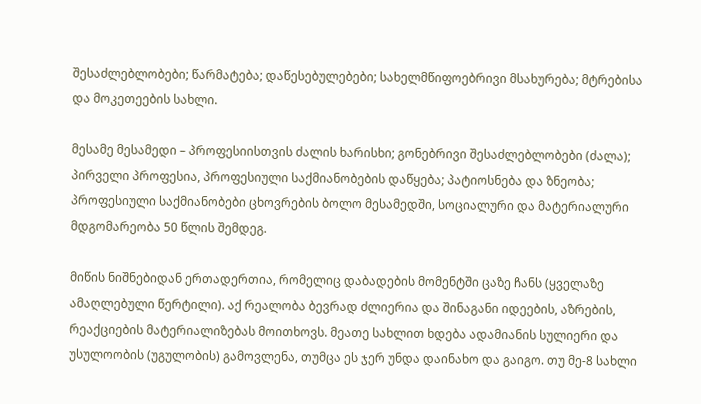შესაძლებლობები; წარმატება; დაწესებულებები; სახელმწიფოებრივი მსახურება; მტრებისა და მოკეთეების სახლი.

მესამე მესამედი – პროფესიისთვის ძალის ხარისხი; გონებრივი შესაძლებლობები (ძალა); პირველი პროფესია, პროფესიული საქმიანობების დაწყება; პატიოსნება და ზნეობა; პროფესიული საქმიანობები ცხოვრების ბოლო მესამედში, სოციალური და მატერიალური მდგომარეობა 50 წლის შემდეგ.

მიწის ნიშნებიდან ერთადერთია, რომელიც დაბადების მომენტში ცაზე ჩანს (ყველაზე ამაღლებული წერტილი). აქ რეალობა ბევრად ძლიერია და შინაგანი იდეების, აზრების, რეაქციების მატერიალიზებას მოითხოვს. მეათე სახლით ხდება ადამიანის სულიერი და უსულოობის (უგულობის) გამოვლენა, თუმცა ეს ჯერ უნდა დაინახო და გაიგო. თუ მე-8 სახლი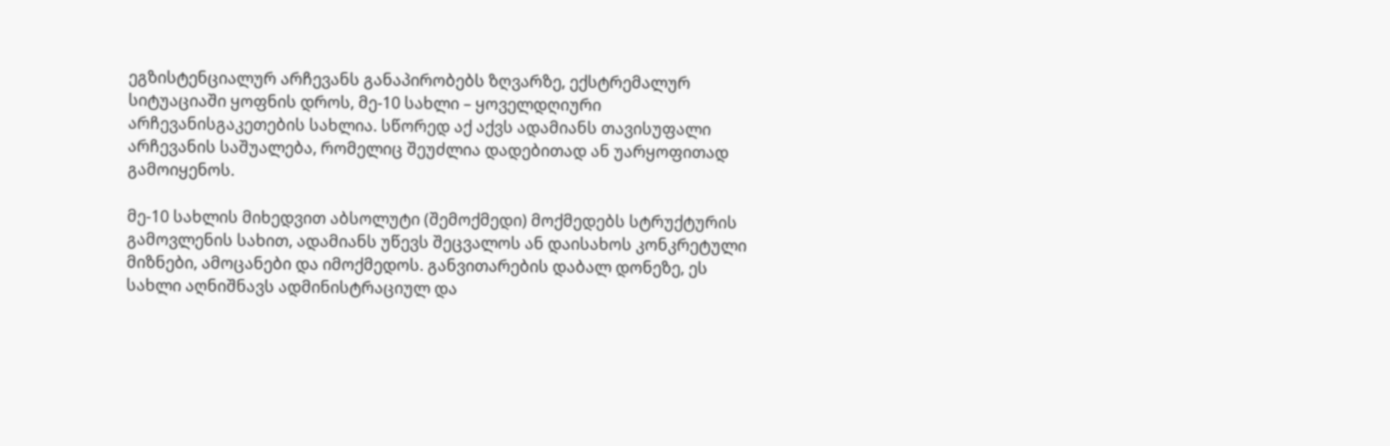ეგზისტენციალურ არჩევანს განაპირობებს ზღვარზე, ექსტრემალურ სიტუაციაში ყოფნის დროს, მე-10 სახლი – ყოველდღიური არჩევანისგაკეთების სახლია. სწორედ აქ აქვს ადამიანს თავისუფალი არჩევანის საშუალება, რომელიც შეუძლია დადებითად ან უარყოფითად გამოიყენოს.

მე-10 სახლის მიხედვით აბსოლუტი (შემოქმედი) მოქმედებს სტრუქტურის გამოვლენის სახით, ადამიანს უწევს შეცვალოს ან დაისახოს კონკრეტული მიზნები, ამოცანები და იმოქმედოს. განვითარების დაბალ დონეზე, ეს სახლი აღნიშნავს ადმინისტრაციულ და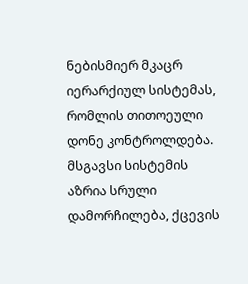ნებისმიერ მკაცრ იერარქიულ სისტემას, რომლის თითოეული დონე კონტროლდება. მსგავსი სისტემის აზრია სრული დამორჩილება, ქცევის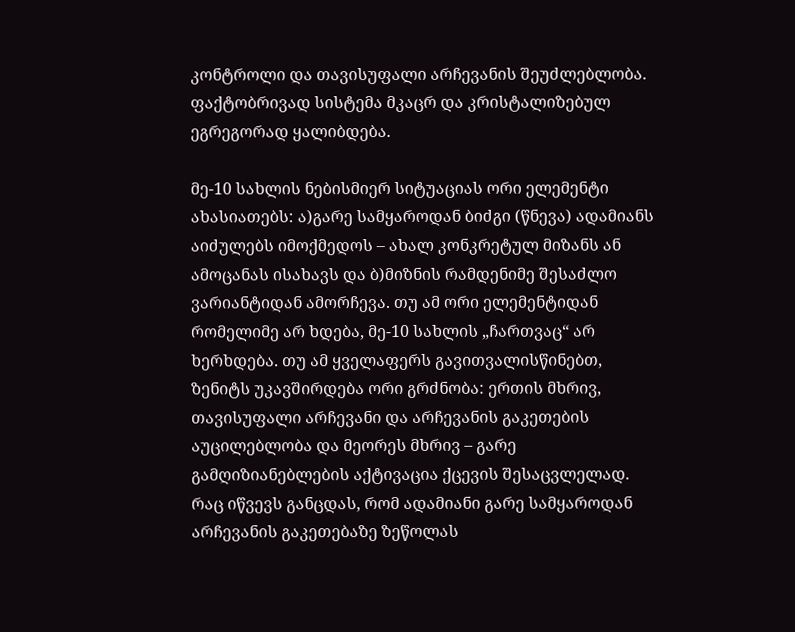კონტროლი და თავისუფალი არჩევანის შეუძლებლობა. ფაქტობრივად სისტემა მკაცრ და კრისტალიზებულ ეგრეგორად ყალიბდება.

მე-10 სახლის ნებისმიერ სიტუაციას ორი ელემენტი ახასიათებს: ა)გარე სამყაროდან ბიძგი (წნევა) ადამიანს აიძულებს იმოქმედოს – ახალ კონკრეტულ მიზანს ან ამოცანას ისახავს და ბ)მიზნის რამდენიმე შესაძლო ვარიანტიდან ამორჩევა. თუ ამ ორი ელემენტიდან რომელიმე არ ხდება, მე-10 სახლის „ჩართვაც“ არ ხერხდება. თუ ამ ყველაფერს გავითვალისწინებთ, ზენიტს უკავშირდება ორი გრძნობა: ერთის მხრივ, თავისუფალი არჩევანი და არჩევანის გაკეთების აუცილებლობა და მეორეს მხრივ – გარე გამღიზიანებლების აქტივაცია ქცევის შესაცვლელად. რაც იწვევს განცდას, რომ ადამიანი გარე სამყაროდან არჩევანის გაკეთებაზე ზეწოლას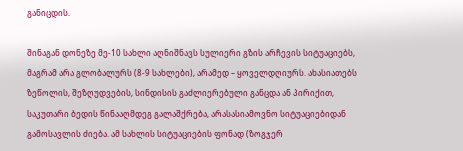განიცდის.

შინაგან დონეზე მე-10 სახლი აღნიშნავს სულიერი გზის არჩევის სიტუაციებს, მაგრამ არა გლობალურს (8-9 სახლები), არამედ – ყოველდღიურს. ახასიათებს ზეწოლის, შეზღუდვების, სინდისის გაძლიერებული განცდა ან პირიქით, საკუთარი ბედის წინააღმდეგ გალაშქრება, არასასიამოვნო სიტუაციებიდან გამოსავლის ძიება. ამ სახლის სიტუაციების ფონად (ზოგჯერ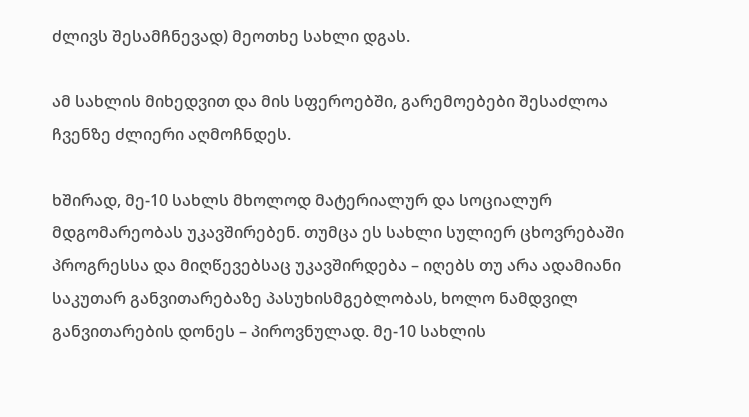ძლივს შესამჩნევად) მეოთხე სახლი დგას.

ამ სახლის მიხედვით და მის სფეროებში, გარემოებები შესაძლოა ჩვენზე ძლიერი აღმოჩნდეს.

ხშირად, მე-10 სახლს მხოლოდ მატერიალურ და სოციალურ მდგომარეობას უკავშირებენ. თუმცა ეს სახლი სულიერ ცხოვრებაში პროგრესსა და მიღწევებსაც უკავშირდება – იღებს თუ არა ადამიანი საკუთარ განვითარებაზე პასუხისმგებლობას, ხოლო ნამდვილ განვითარების დონეს – პიროვნულად. მე-10 სახლის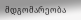მდგომარეობა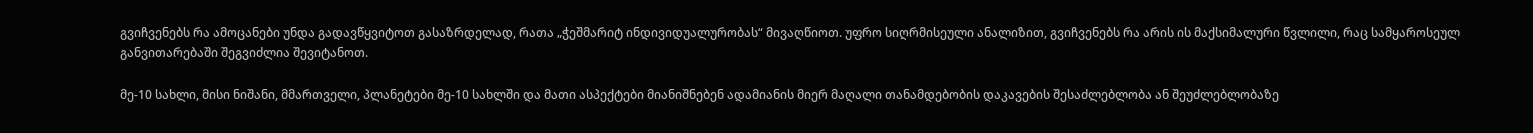გვიჩვენებს რა ამოცანები უნდა გადავწყვიტოთ გასაზრდელად, რათა „ჭეშმარიტ ინდივიდუალურობას“ მივაღწიოთ. უფრო სიღრმისეული ანალიზით, გვიჩვენებს რა არის ის მაქსიმალური წვლილი, რაც სამყაროსეულ განვითარებაში შეგვიძლია შევიტანოთ.

მე-10 სახლი, მისი ნიშანი, მმართველი, პლანეტები მე-10 სახლში და მათი ასპექტები მიანიშნებენ ადამიანის მიერ მაღალი თანამდებობის დაკავების შესაძლებლობა ან შეუძლებლობაზე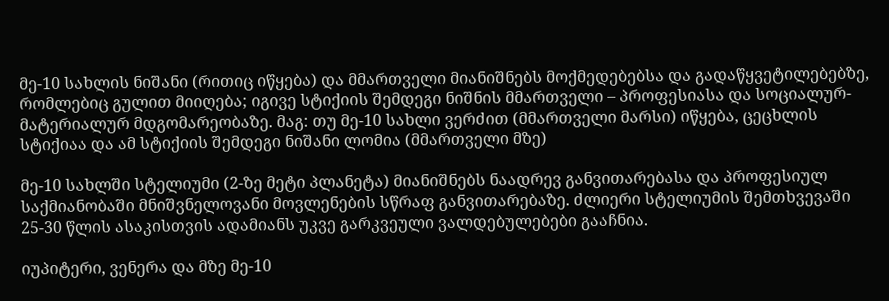მე-10 სახლის ნიშანი (რითიც იწყება) და მმართველი მიანიშნებს მოქმედებებსა და გადაწყვეტილებებზე, რომლებიც გულით მიიღება; იგივე სტიქიის შემდეგი ნიშნის მმართველი – პროფესიასა და სოციალურ-მატერიალურ მდგომარეობაზე. მაგ: თუ მე-10 სახლი ვერძით (მმართველი მარსი) იწყება, ცეცხლის სტიქიაა და ამ სტიქიის შემდეგი ნიშანი ლომია (მმართველი მზე)

მე-10 სახლში სტელიუმი (2-ზე მეტი პლანეტა) მიანიშნებს ნაადრევ განვითარებასა და პროფესიულ საქმიანობაში მნიშვნელოვანი მოვლენების სწრაფ განვითარებაზე. ძლიერი სტელიუმის შემთხვევაში 25-30 წლის ასაკისთვის ადამიანს უკვე გარკვეული ვალდებულებები გააჩნია.

იუპიტერი, ვენერა და მზე მე-10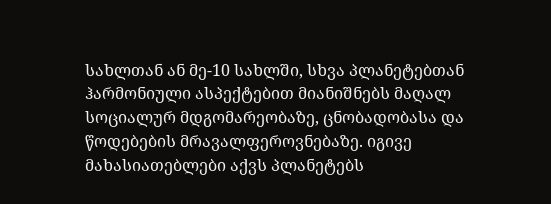სახლთან ან მე-10 სახლში, სხვა პლანეტებთან ჰარმონიული ასპექტებით მიანიშნებს მაღალ სოციალურ მდგომარეობაზე, ცნობადობასა და წოდებების მრავალფეროვნებაზე. იგივე მახასიათებლები აქვს პლანეტებს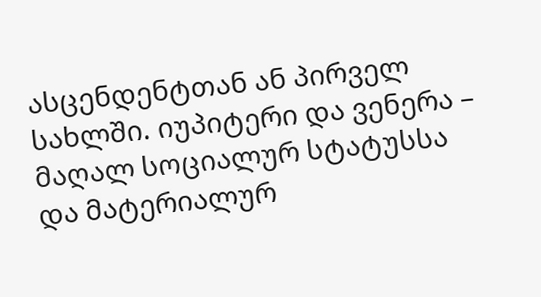ასცენდენტთან ან პირველ სახლში. იუპიტერი და ვენერა – მაღალ სოციალურ სტატუსსა და მატერიალურ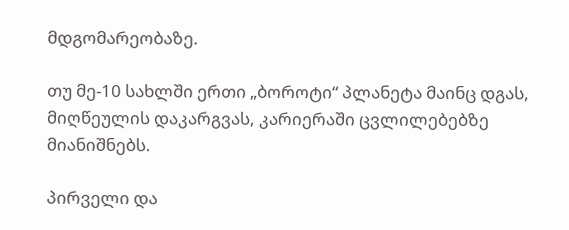მდგომარეობაზე.

თუ მე-10 სახლში ერთი „ბოროტი“ პლანეტა მაინც დგას, მიღწეულის დაკარგვას, კარიერაში ცვლილებებზე მიანიშნებს.

პირველი და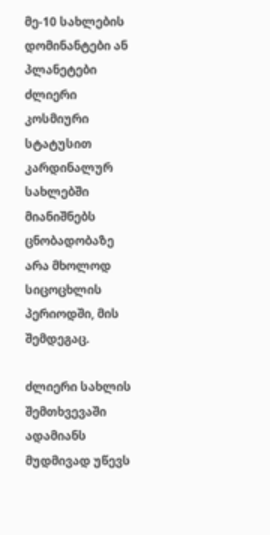მე-10 სახლების დომინანტები ან პლანეტები ძლიერი კოსმიური სტატუსით კარდინალურ სახლებში მიანიშნებს ცნობადობაზე არა მხოლოდ სიცოცხლის პერიოდში, მის შემდეგაც.

ძლიერი სახლის შემთხვევაში ადამიანს მუდმივად უწევს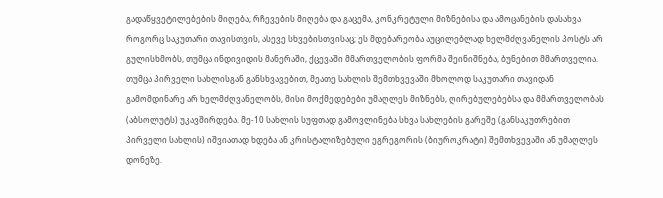გადაწყვეტილებების მიღება, რჩევების მიღება და გაცემა, კონკრეტული მიზნებისა და ამოცანების დასახვა როგორც საკუთარი თავისთვის, ასევე სხვებისთვისაც; ეს მდებარეობა აუცილებლად ხელმძღვანელის პოსტს არ გულისხმობს, თუმცა ინდივიდის მანერაში, ქცევაში მმართველობის ფორმა შეინიშნება, ბუნებით მმართველია. თუმცა პირველი სახლისგან განსხვავებით, მეათე სახლის შემთხვევაში მხოლოდ საკუთარი თავიდან გამომდინარე არ ხელმძღვანელობს, მისი მოქმედებები უმაღლეს მიზნებს, ღირებულებებსა და მმართველობას (აბსოლუტს) უკავშირდება. მე-10 სახლის სუფთად გამოვლინება სხვა სახლების გარეშე (განსაკუთრებით პირველი სახლის) იშვიათად ხდება ან კრისტალიზებული ეგრეგორის (ბიუროკრატი) შემთხვევაში ან უმაღლეს დონეზე.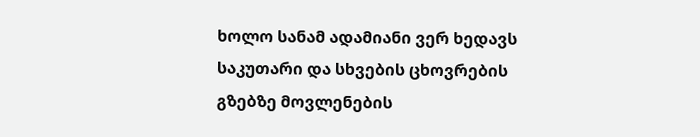ხოლო სანამ ადამიანი ვერ ხედავს საკუთარი და სხვების ცხოვრების გზებზე მოვლენების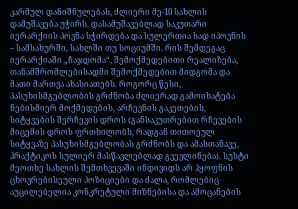კარმულ დანიშნულებას, ძლიერი მე-10 სახლის დამუშავება უჭირს. დასამუშავებლად საკუთარი იერარქიის პოვნა სჭირდება და სულერთია სად იპოვნის – სამსახურში, სახლში თუ სოციუმში. რის შემდეგაც იერარქიაში „ჩაჯდომა“, შემოქმედებითი რეალიზება, თანამშრომლებისადმი შემოქმედებით მიდგომა და მათი მართვა ახასიათებს. როგორც წესი, პასუხისმგებლობის გრძნობა ძლიერად გამოიხატება ნებისმიერ მოქმედების, არჩევნის გაკეთების, სიტყვების შერჩევის დროს (განსაკუთრებით რჩევების მიცემის დროს ფრთხილობს, რადგან თითოეულ სიტყვაზე პასუხისმგებლობას გრძნობს და ამასთანავე, პრაქტიკოს სულიერ მასწავლებლად გვევლინება). სუსტი მეოთხე სახლის შემთხვევაში ინდივიდს არ ჰყოფნის ცხოვრებისეული პოზიციები და ძალა, რომლებიც აუცილებელია კონკრეტული მიზნებისა და ამოცანების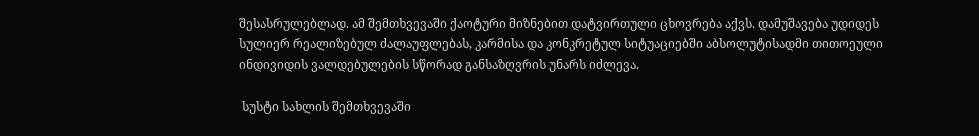შესასრულებლად. ამ შემთხვევაში ქაოტური მიზნებით დატვირთული ცხოვრება აქვს. დამუშავება უდიდეს სულიერ რეალიზებულ ძალაუფლებას, კარმისა და კონკრეტულ სიტუაციებში აბსოლუტისადმი თითოეული ინდივიდის ვალდებულების სწორად განსაზღვრის უნარს იძლევა.

 სუსტი სახლის შემთხვევაში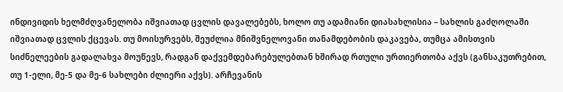ინდივიდის ხელმძღვანელობა იშვიათად ცვლის დავალებებს, ხოლო თუ ადამიანი დიასახლისია – სახლის გაძღოლაში იშვიათად ცვლის ქცევას. თუ მოისურვებს, შეუძლია მნიშვნელოვანი თანამდებობის დაკავება, თუმცა ამისთვის სიძნელეების გადალახვა მოუწევს, რადგან დაქვემდებარებულებთან ხშირად რთული ურთიერთობა აქვს (განსაკუთრებით, თუ 1-ელი, მე-5 და მე-6 სახლები ძლიერი აქვს). არჩევანის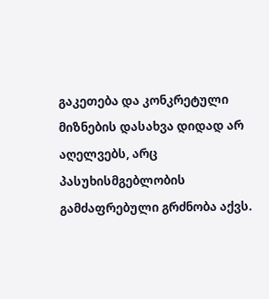გაკეთება და კონკრეტული მიზნების დასახვა დიდად არ აღელვებს, არც პასუხისმგებლობის გამძაფრებული გრძნობა აქვს.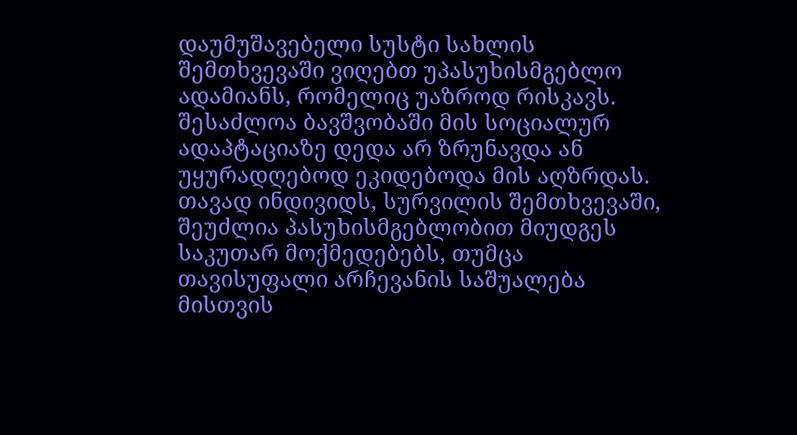დაუმუშავებელი სუსტი სახლის შემთხვევაში ვიღებთ უპასუხისმგებლო ადამიანს, რომელიც უაზროდ რისკავს. შესაძლოა ბავშვობაში მის სოციალურ ადაპტაციაზე დედა არ ზრუნავდა ან უყურადღებოდ ეკიდებოდა მის აღზრდას. თავად ინდივიდს, სურვილის შემთხვევაში, შეუძლია პასუხისმგებლობით მიუდგეს საკუთარ მოქმედებებს, თუმცა თავისუფალი არჩევანის საშუალება მისთვის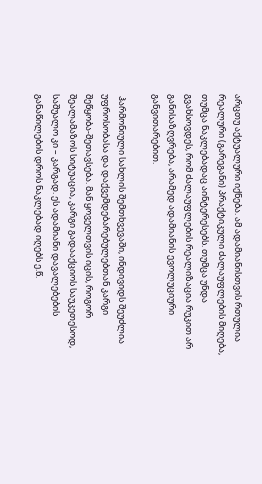არცთუ აქტუალური იქნება. ამ ადამიანისთვის რთულია რეალური (გარეგანი) პრაქტიკული ძალაუფლების მიღება, თუმცა ნაკლებადაც აინტერესებს. თუმცა უნდა გვახსოვდეს, რომ ძალაუფლების რეალიზაცია რუკით არ განისაზღვრება, არამედ ადამიანის ევოლუციური განვითარებით.

 ჰარმონიული სახლის შემთხვევაში, ინდივიდს შეუძლია უფროსობასა და დაქვემდებარებულებთან კარგი შეწყობა-შეთავსება. მან ყოველთვის იცის, როგორ შეალამაზოს სიტუაცია, კარგი გადააქციოს საუკეთესოდ, საშუალო კი – კარგად. ეს ადამიანი დავალებების განაწილების დროს ნაკლებად იღებს ე.წ.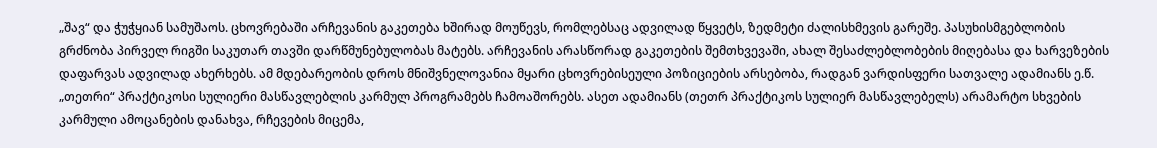„შავ“ და ჭუჭყიან სამუშაოს. ცხოვრებაში არჩევანის გაკეთება ხშირად მოუწევს, რომლებსაც ადვილად წყვეტს, ზედმეტი ძალისხმევის გარეშე. პასუხისმგებლობის გრძნობა პირველ რიგში საკუთარ თავში დარწმუნებულობას მატებს. არჩევანის არასწორად გაკეთების შემთხვევაში, ახალ შესაძლებლობების მიღებასა და ხარვეზების დაფარვას ადვილად ახერხებს. ამ მდებარეობის დროს მნიშვნელოვანია მყარი ცხოვრებისეული პოზიციების არსებობა, რადგან ვარდისფერი სათვალე ადამიანს ე.წ. „თეთრი“ პრაქტიკოსი სულიერი მასწავლებლის კარმულ პროგრამებს ჩამოაშორებს. ასეთ ადამიანს (თეთრ პრაქტიკოს სულიერ მასწავლებელს) არამარტო სხვების კარმული ამოცანების დანახვა, რჩევების მიცემა,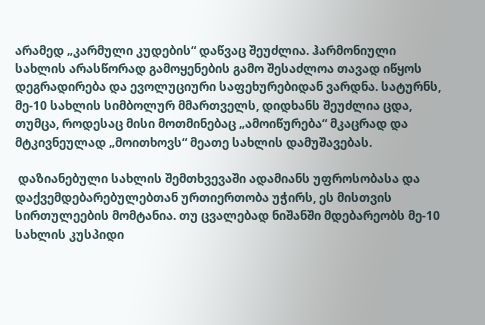არამედ „კარმული კუდების“ დაწვაც შეუძლია. ჰარმონიული სახლის არასწორად გამოყენების გამო შესაძლოა თავად იწყოს დეგრადირება და ევოლუციური საფეხურებიდან ვარდნა. სატურნს, მე-10 სახლის სიმბოლურ მმართველს, დიდხანს შეუძლია ცდა, თუმცა, როდესაც მისი მოთმინებაც „ამოიწურება“ მკაცრად და მტკივნეულად „მოითხოვს“ მეათე სახლის დამუშავებას.

 დაზიანებული სახლის შემთხვევაში ადამიანს უფროსობასა და დაქვემდებარებულებთან ურთიერთობა უჭირს, ეს მისთვის სირთულეების მომტანია. თუ ცვალებად ნიშანში მდებარეობს მე-10 სახლის კუსპიდი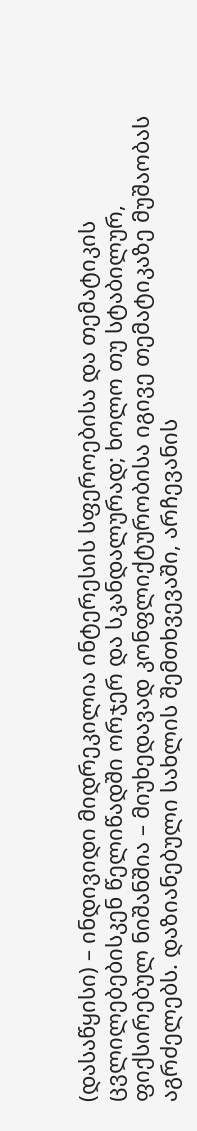(დასაწყისი) – ინდივიდი მიდრეკილია ინტერესის სფეროებისა და თემატიკის ცვლილებებისკენ წელიწადში ორჯერ და სკანდალურად; ხოლო თუ სტაბილურ, ფიქსირებულ ნიშანშია – მიუხედავად კონფლიქტურობისა იგივე თემატიკაზე მუშაობას აგრძელებს. დაზიანებული სახლის შემთხვევაში, არჩევანის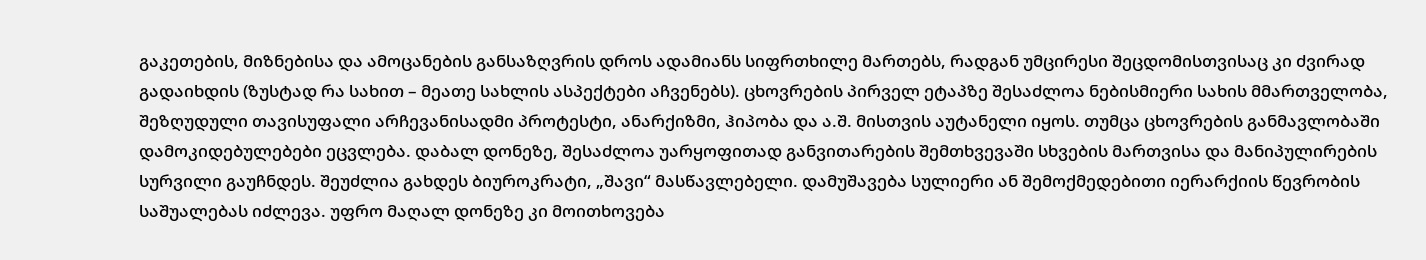გაკეთების, მიზნებისა და ამოცანების განსაზღვრის დროს ადამიანს სიფრთხილე მართებს, რადგან უმცირესი შეცდომისთვისაც კი ძვირად გადაიხდის (ზუსტად რა სახით – მეათე სახლის ასპექტები აჩვენებს). ცხოვრების პირველ ეტაპზე შესაძლოა ნებისმიერი სახის მმართველობა, შეზღუდული თავისუფალი არჩევანისადმი პროტესტი, ანარქიზმი, ჰიპობა და ა.შ. მისთვის აუტანელი იყოს. თუმცა ცხოვრების განმავლობაში დამოკიდებულებები ეცვლება. დაბალ დონეზე, შესაძლოა უარყოფითად განვითარების შემთხვევაში სხვების მართვისა და მანიპულირების სურვილი გაუჩნდეს. შეუძლია გახდეს ბიუროკრატი, „შავი“ მასწავლებელი. დამუშავება სულიერი ან შემოქმედებითი იერარქიის წევრობის საშუალებას იძლევა. უფრო მაღალ დონეზე კი მოითხოვება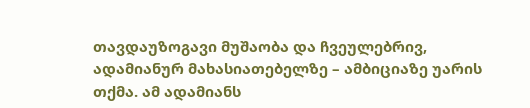თავდაუზოგავი მუშაობა და ჩვეულებრივ, ადამიანურ მახასიათებელზე – ამბიციაზე უარის თქმა. ამ ადამიანს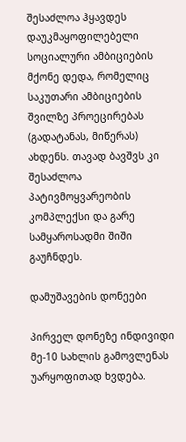შესაძლოა ჰყავდეს დაუკმაყოფილებელი სოციალური ამბიციების მქონე დედა, რომელიც საკუთარი ამბიციების შვილზე პროეცირებას (გადატანას, მიწერას) ახდენს. თავად ბავშვს კი შესაძლოა პატივმოყვარეობის კომპლექსი და გარე სამყაროსადმი შიში გაუჩნდეს.

დამუშავების დონეები

პირველ დონეზე ინდივიდი მე-10 სახლის გამოვლენას უარყოფითად ხვდება.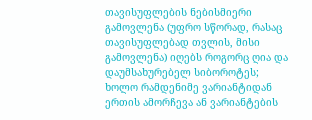თავისუფლების ნებისმიერი გამოვლენა (უფრო სწორად, რასაც თავისუფლებად თვლის, მისი გამოვლენა) იღებს როგორც ღია და დაუმსახურებელ სიბოროტეს; ხოლო რამდენიმე ვარიანტიდან ერთის ამორჩევა ან ვარიანტების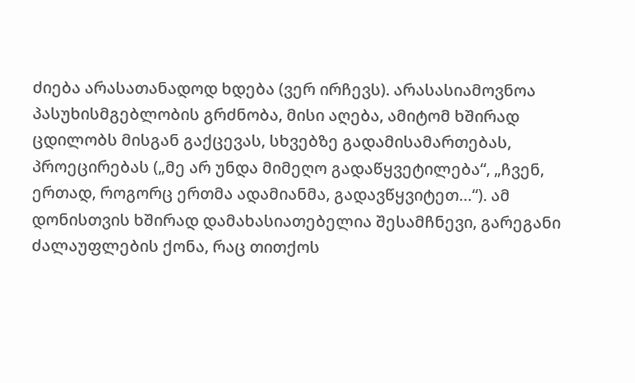ძიება არასათანადოდ ხდება (ვერ ირჩევს). არასასიამოვნოა პასუხისმგებლობის გრძნობა, მისი აღება, ამიტომ ხშირად ცდილობს მისგან გაქცევას, სხვებზე გადამისამართებას, პროეცირებას („მე არ უნდა მიმეღო გადაწყვეტილება“, „ჩვენ, ერთად, როგორც ერთმა ადამიანმა, გადავწყვიტეთ…“). ამ დონისთვის ხშირად დამახასიათებელია შესამჩნევი, გარეგანი ძალაუფლების ქონა, რაც თითქოს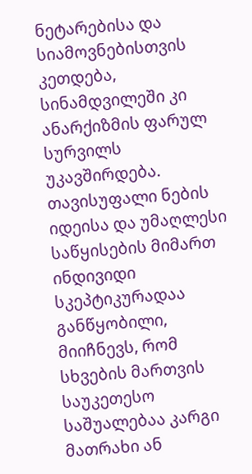ნეტარებისა და სიამოვნებისთვის კეთდება, სინამდვილეში კი ანარქიზმის ფარულ სურვილს უკავშირდება. თავისუფალი ნების იდეისა და უმაღლესი საწყისების მიმართ ინდივიდი სკეპტიკურადაა განწყობილი, მიიჩნევს, რომ სხვების მართვის საუკეთესო საშუალებაა კარგი მათრახი ან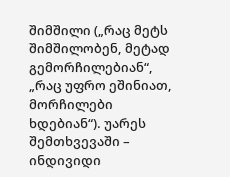შიმშილი („რაც მეტს შიმშილობენ, მეტად გემორჩილებიან“, „რაც უფრო ეშინიათ, მორჩილები ხდებიან“). უარეს შემთხვევაში – ინდივიდი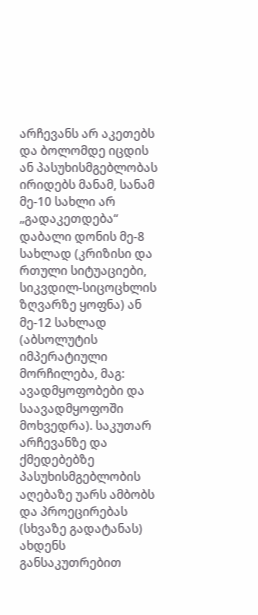არჩევანს არ აკეთებს და ბოლომდე იცდის ან პასუხისმგებლობას ირიდებს მანამ, სანამ მე-10 სახლი არ „გადაკეთდება“ დაბალი დონის მე-8 სახლად (კრიზისი და რთული სიტუაციები, სიკვდილ-სიცოცხლის ზღვარზე ყოფნა) ან მე-12 სახლად (აბსოლუტის იმპერატიული მორჩილება, მაგ: ავადმყოფობები და საავადმყოფოში მოხვედრა). საკუთარ არჩევანზე და ქმედებებზე პასუხისმგებლობის აღებაზე უარს ამბობს და პროეცირებას (სხვაზე გადატანას) ახდენს განსაკუთრებით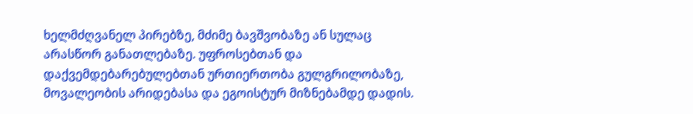ხელმძღვანელ პირებზე, მძიმე ბავშვობაზე ან სულაც არასწორ განათლებაზე. უფროსებთან და დაქვემდებარებულებთან ურთიერთობა გულგრილობაზე, მოვალეობის არიდებასა და ეგოისტურ მიზნებამდე დადის.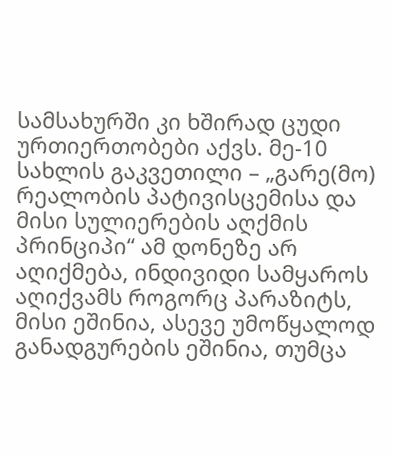სამსახურში კი ხშირად ცუდი ურთიერთობები აქვს. მე-10 სახლის გაკვეთილი – „გარე(მო) რეალობის პატივისცემისა და მისი სულიერების აღქმის პრინციპი“ ამ დონეზე არ აღიქმება, ინდივიდი სამყაროს აღიქვამს როგორც პარაზიტს, მისი ეშინია, ასევე უმოწყალოდ განადგურების ეშინია, თუმცა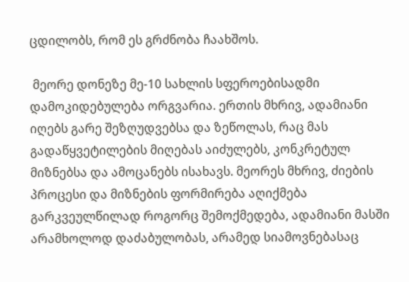ცდილობს, რომ ეს გრძნობა ჩაახშოს.

 მეორე დონეზე მე-10 სახლის სფეროებისადმი დამოკიდებულება ორგვარია. ერთის მხრივ, ადამიანი იღებს გარე შეზღუდვებსა და ზეწოლას, რაც მას გადაწყვეტილების მიღებას აიძულებს, კონკრეტულ მიზნებსა და ამოცანებს ისახავს. მეორეს მხრივ, ძიების პროცესი და მიზნების ფორმირება აღიქმება გარკვეულწილად როგორც შემოქმედება, ადამიანი მასში არამხოლოდ დაძაბულობას, არამედ სიამოვნებასაც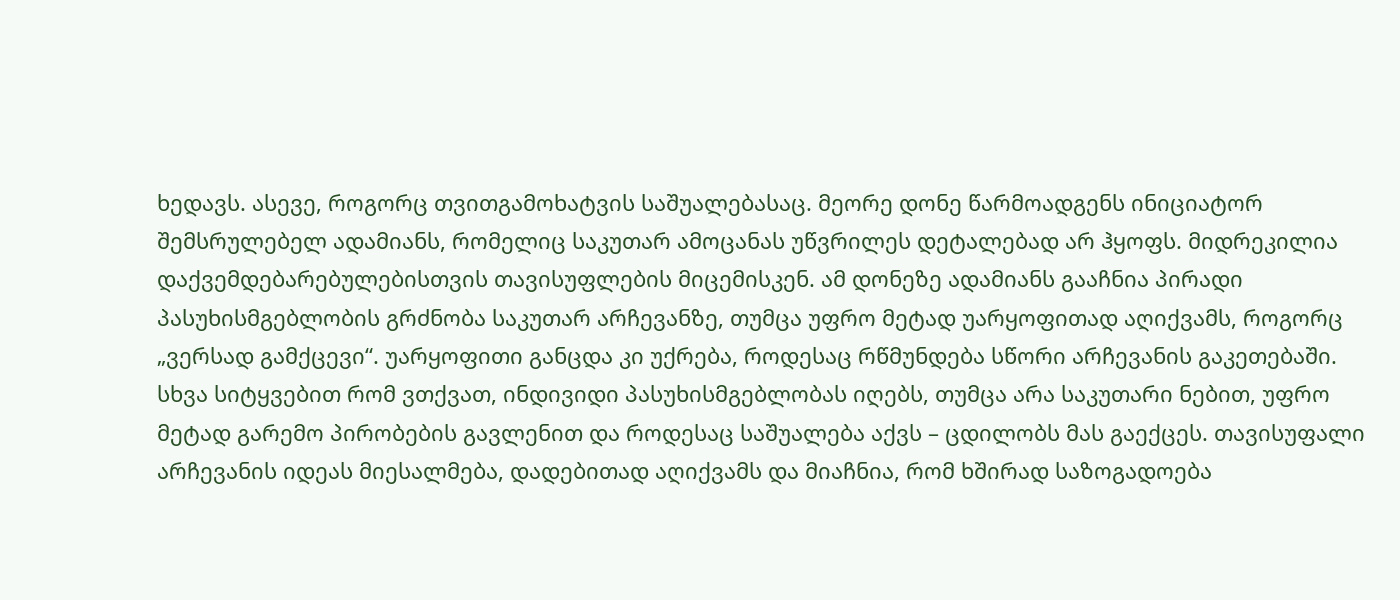ხედავს. ასევე, როგორც თვითგამოხატვის საშუალებასაც. მეორე დონე წარმოადგენს ინიციატორ შემსრულებელ ადამიანს, რომელიც საკუთარ ამოცანას უწვრილეს დეტალებად არ ჰყოფს. მიდრეკილია დაქვემდებარებულებისთვის თავისუფლების მიცემისკენ. ამ დონეზე ადამიანს გააჩნია პირადი პასუხისმგებლობის გრძნობა საკუთარ არჩევანზე, თუმცა უფრო მეტად უარყოფითად აღიქვამს, როგორც „ვერსად გამქცევი“. უარყოფითი განცდა კი უქრება, როდესაც რწმუნდება სწორი არჩევანის გაკეთებაში. სხვა სიტყვებით რომ ვთქვათ, ინდივიდი პასუხისმგებლობას იღებს, თუმცა არა საკუთარი ნებით, უფრო მეტად გარემო პირობების გავლენით და როდესაც საშუალება აქვს – ცდილობს მას გაექცეს. თავისუფალი არჩევანის იდეას მიესალმება, დადებითად აღიქვამს და მიაჩნია, რომ ხშირად საზოგადოება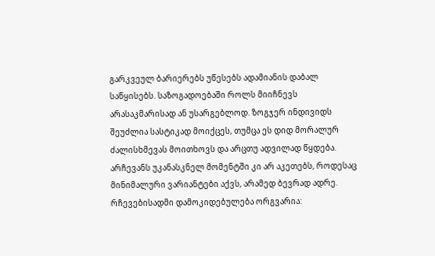გარკვეულ ბარიერებს უწესებს ადამიანის დაბალ საწყისებს. საზოგადოებაში როლს მიიჩნევს არასაკმარისად ან უსარგებლოდ. ზოგჯერ ინდივიდს შეუძლია სასტიკად მოიქცეს, თუმცა ეს დიდ მორალურ ძალისხმევას მოითხოვს და არცთუ ადვილად წყდება. არჩევანს უკანასკნელ მომენტში კი არ აკეთებს, როდესაც მინიმალური ვარიანტები აქვს, არამედ ბევრად ადრე. რჩევებისადმი დამოკიდებულება ორგვარია: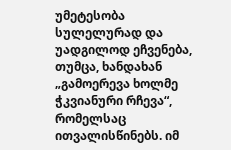უმეტესობა სულელურად და უადგილოდ ეჩვენება, თუმცა, ხანდახან „გამოერევა ხოლმე ჭკვიანური რჩევა“, რომელსაც ითვალისწინებს. იმ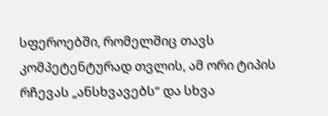სფეროებში, რომელშიც თავს კომპეტენტურად თვლის, ამ ორი ტიპის რჩევას „ანსხვავებს“ და სხვა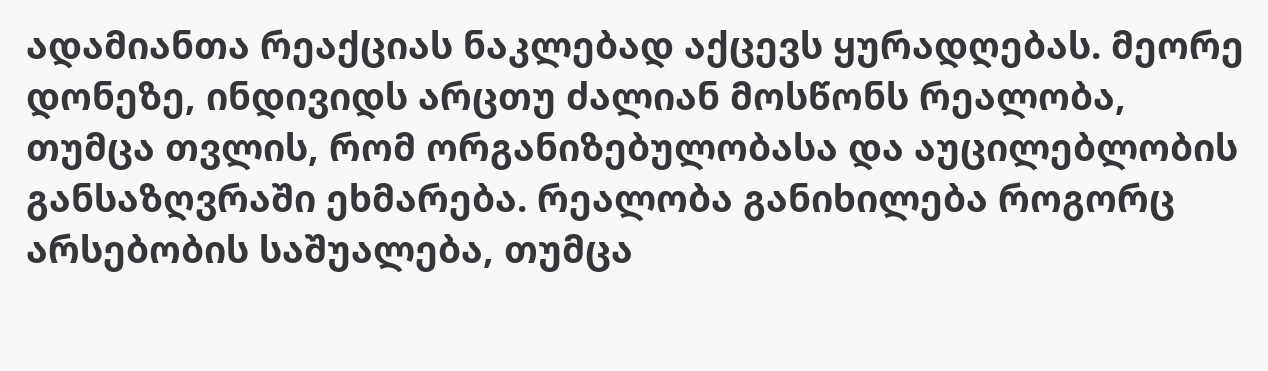ადამიანთა რეაქციას ნაკლებად აქცევს ყურადღებას. მეორე დონეზე, ინდივიდს არცთუ ძალიან მოსწონს რეალობა, თუმცა თვლის, რომ ორგანიზებულობასა და აუცილებლობის განსაზღვრაში ეხმარება. რეალობა განიხილება როგორც არსებობის საშუალება, თუმცა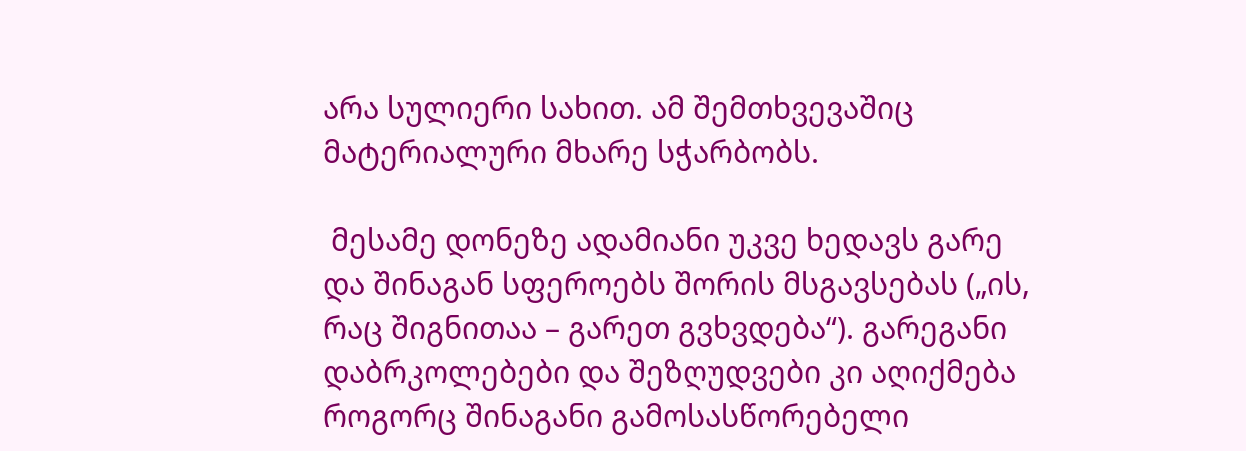არა სულიერი სახით. ამ შემთხვევაშიც მატერიალური მხარე სჭარბობს.

 მესამე დონეზე ადამიანი უკვე ხედავს გარე და შინაგან სფეროებს შორის მსგავსებას („ის, რაც შიგნითაა – გარეთ გვხვდება“). გარეგანი დაბრკოლებები და შეზღუდვები კი აღიქმება როგორც შინაგანი გამოსასწორებელი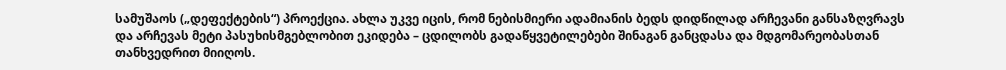სამუშაოს („დეფექტების“) პროექცია. ახლა უკვე იცის, რომ ნებისმიერი ადამიანის ბედს დიდწილად არჩევანი განსაზღვრავს და არჩევას მეტი პასუხისმგებლობით ეკიდება – ცდილობს გადაწყვეტილებები შინაგან განცდასა და მდგომარეობასთან თანხვედრით მიიღოს.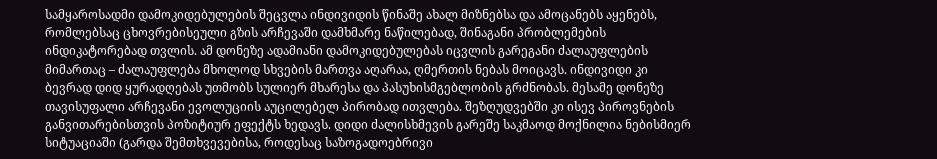სამყაროსადმი დამოკიდებულების შეცვლა ინდივიდის წინაშე ახალ მიზნებსა და ამოცანებს აყენებს, რომლებსაც ცხოვრებისეული გზის არჩევაში დამხმარე ნაწილებად, შინაგანი პრობლემების ინდიკატორებად თვლის. ამ დონეზე ადამიანი დამოკიდებულებას იცვლის გარეგანი ძალაუფლების მიმართაც – ძალაუფლება მხოლოდ სხვების მართვა აღარაა, ღმერთის ნებას მოიცავს. ინდივიდი კი ბევრად დიდ ყურადღებას უთმობს სულიერ მხარესა და პასუხისმგებლობის გრძნობას. მესამე დონეზე თავისუფალი არჩევანი ევოლუციის აუცილებელ პირობად ითვლება. შეზღუდვებში კი ისევ პიროვნების განვითარებისთვის პოზიტიურ ეფექტს ხედავს. დიდი ძალისხმევის გარეშე საკმაოდ მოქნილია ნებისმიერ სიტუაციაში (გარდა შემთხვევებისა, როდესაც საზოგადოებრივი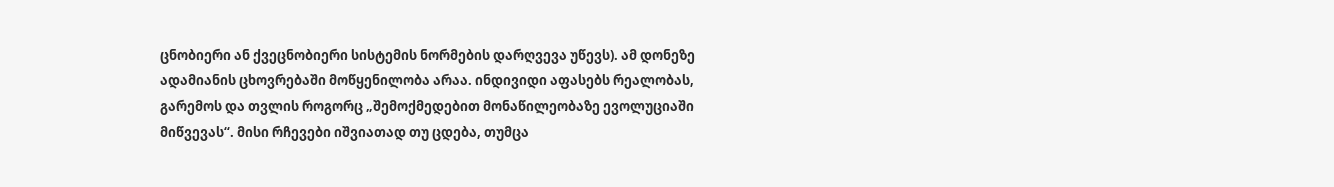ცნობიერი ან ქვეცნობიერი სისტემის ნორმების დარღვევა უწევს). ამ დონეზე ადამიანის ცხოვრებაში მოწყენილობა არაა. ინდივიდი აფასებს რეალობას, გარემოს და თვლის როგორც „შემოქმედებით მონაწილეობაზე ევოლუციაში მიწვევას“. მისი რჩევები იშვიათად თუ ცდება, თუმცა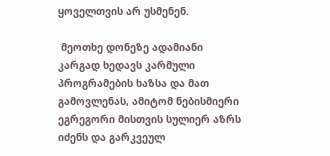ყოველთვის არ უსმენენ.

 მეოთხე დონეზე ადამიანი კარგად ხედავს კარმული პროგრამების ხაზსა და მათ გამოვლენას, ამიტომ ნებისმიერი ეგრეგორი მისთვის სულიერ აზრს იძენს და გარკვეულ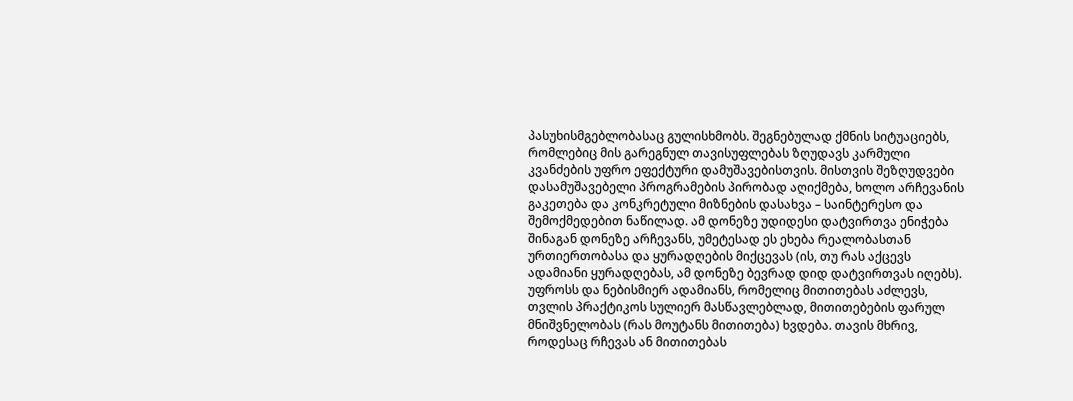პასუხისმგებლობასაც გულისხმობს. შეგნებულად ქმნის სიტუაციებს, რომლებიც მის გარეგნულ თავისუფლებას ზღუდავს კარმული კვანძების უფრო ეფექტური დამუშავებისთვის. მისთვის შეზღუდვები დასამუშავებელი პროგრამების პირობად აღიქმება, ხოლო არჩევანის გაკეთება და კონკრეტული მიზნების დასახვა – საინტერესო და შემოქმედებით ნაწილად. ამ დონეზე უდიდესი დატვირთვა ენიჭება შინაგან დონეზე არჩევანს, უმეტესად ეს ეხება რეალობასთან ურთიერთობასა და ყურადღების მიქცევას (ის, თუ რას აქცევს ადამიანი ყურადღებას, ამ დონეზე ბევრად დიდ დატვირთვას იღებს). უფროსს და ნებისმიერ ადამიანს, რომელიც მითითებას აძლევს, თვლის პრაქტიკოს სულიერ მასწავლებლად, მითითებების ფარულ მნიშვნელობას (რას მოუტანს მითითება) ხვდება. თავის მხრივ, როდესაც რჩევას ან მითითებას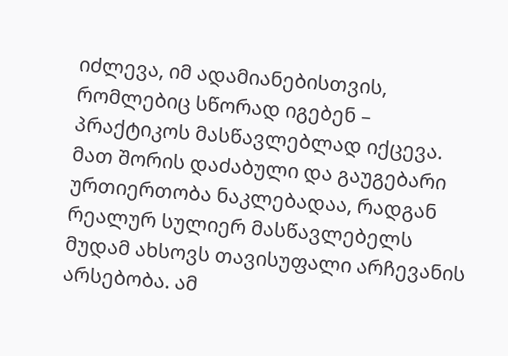იძლევა, იმ ადამიანებისთვის, რომლებიც სწორად იგებენ – პრაქტიკოს მასწავლებლად იქცევა. მათ შორის დაძაბული და გაუგებარი ურთიერთობა ნაკლებადაა, რადგან რეალურ სულიერ მასწავლებელს მუდამ ახსოვს თავისუფალი არჩევანის არსებობა. ამ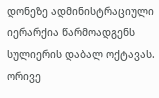დონეზე ადმინისტრაციული იერარქია წარმოადგენს სულიერის დაბალ ოქტავას. ორივე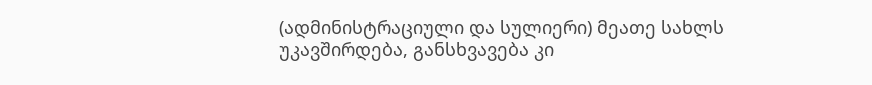(ადმინისტრაციული და სულიერი) მეათე სახლს უკავშირდება, განსხვავება კი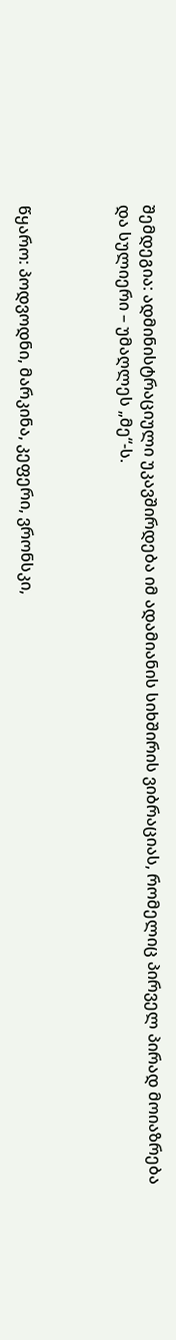შემდეგია: ადმინისტრაციული უკავშირდება იმ ადამიანის სიხშირის ვიბრაციას, რომელიც პირველ პირად მოიაზრება და სულიერი – უმაღლეს „მე“-ს.



წყარო: პოდვოდნი, მარკინა, კეფერი, ვრონსკი,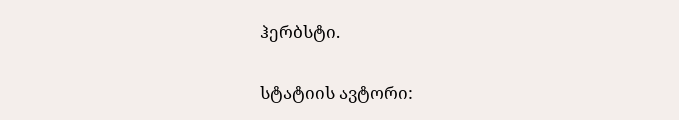ჰერბსტი.

სტატიის ავტორი: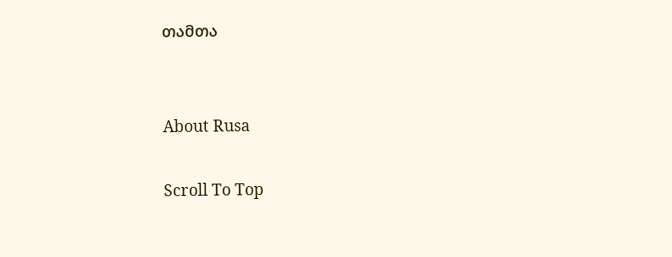თამთა


About Rusa

Scroll To Top